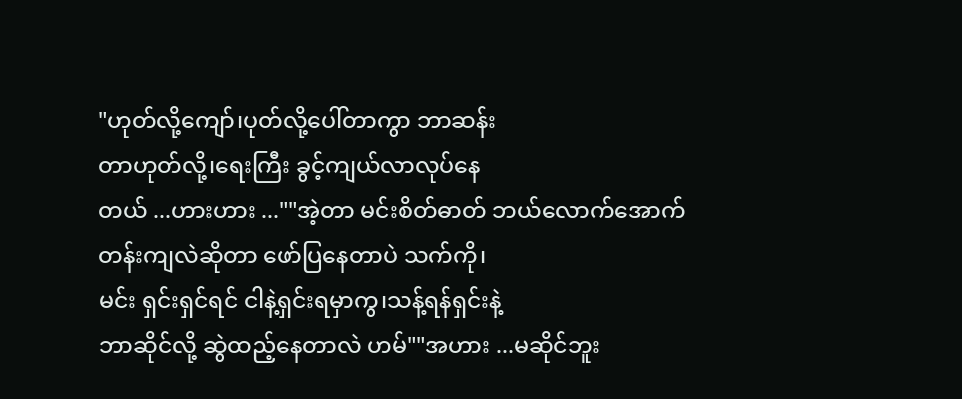"ဟုတ်လို့ကျော်၊ပုတ်လို့ပေါ်တာကွာ ဘာဆန်း
တာဟုတ်လို့၊ရေးကြီး ခွင့်ကျယ်လာလုပ်နေ
တယ် ...ဟားဟား ...""အဲ့တာ မင်းစိတ်ဓာတ် ဘယ်လောက်အောက်
တန်းကျလဲဆိုတာ ဖော်ပြနေတာပဲ သက်ကို၊
မင်း ရှင်းရှင်ရင် ငါနဲ့ရှင်းရမှာကွ၊သန့်ရန်ရှင်းနဲ့
ဘာဆိုင်လို့ ဆွဲထည့်နေတာလဲ ဟမ်""အဟား ...မဆိုင်ဘူး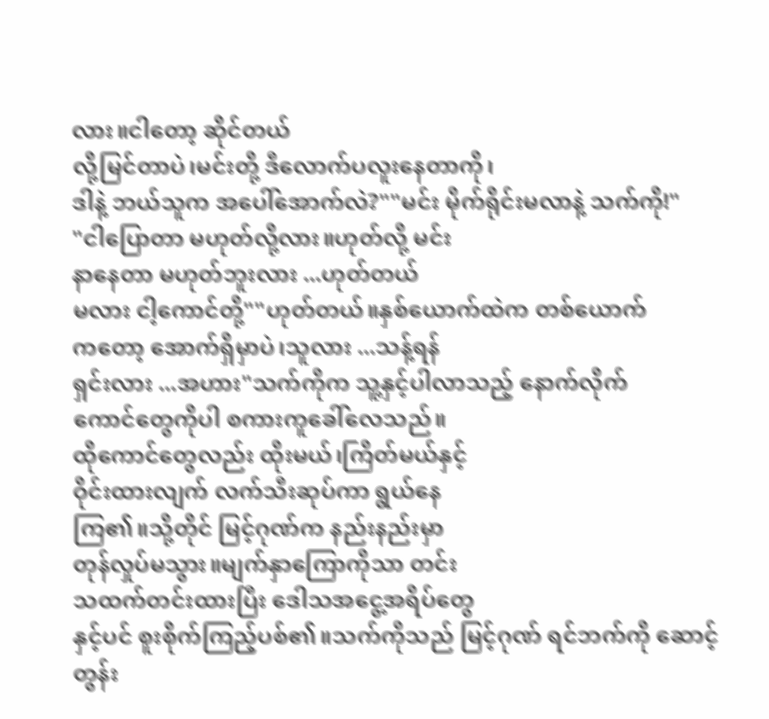လား။ငါတော့ ဆိုင်တယ်
လို့မြင်တာပဲ၊မင်းတို့ ဒီလောက်ပလူးနေတာကို၊
ဒါနဲ့ ဘယ်သူက အပေါ်အောက်လဲ?""မင်း မိုက်ရိုင်းမလာနဲ့ သက်ကို!"
"ငါပြောတာ မဟုတ်လို့လား။ဟုတ်လို့ မင်း
နာနေတာ မဟုတ်ဘူးလား ...ဟုတ်တယ်
မလား ငါ့ကောင်တို့""ဟုတ်တယ်။နှစ်ယောက်ထဲက တစ်ယောက်
ကတော့ အောက်ရှိမှာပဲ၊သူလား ...သန့်ရန်
ရှင်းလား ...အဟား"သက်ကိုက သူ့နှင့်ပါလာသည့် နောက်လိုက်
ကောင်တွေကိုပါ စကားကူခေါ်လေသည်။
ထိုကောင်တွေလည်း ထိုးမယ်၊ကြိတ်မယ်နှင့်
ဝိုင်းထားလျက် လက်သီးဆုပ်ကာ ရွယ်နေ
ကြ၏။သို့တိုင် မြင့်ဂုဏ်က နည်းနည်းမှာ
တုန်လှုပ်မသွား။မျက်နှာကြောကိုသာ တင်း
သထက်တင်းထားပြီး ဒေါသအငွေ့အရိပ်တွေ
နှင့်ပင် စူးစိုက်ကြည့်ပစ်၏။သက်ကိုသည် မြင့်ဂုဏ် ရင်ဘက်ကို ဆောင့်
တွန်း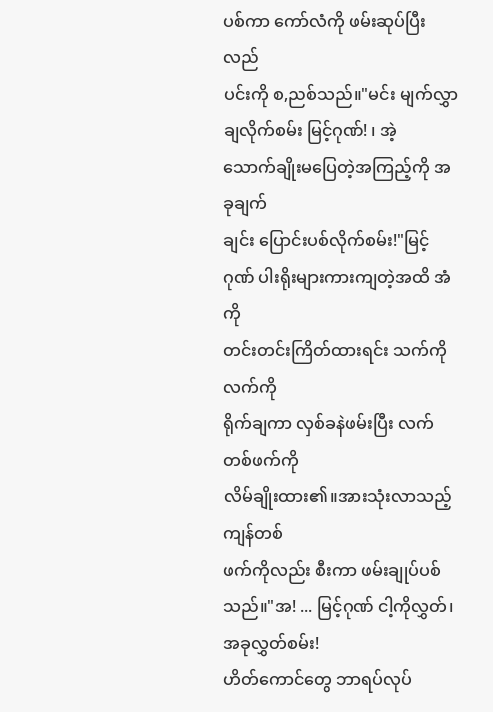ပစ်ကာ ကော်လံကို ဖမ်းဆုပ်ပြီး လည်
ပင်းကို စ,ညစ်သည်။"မင်း မျက်လွှာချလိုက်စမ်း မြင့်ဂုဏ်! ၊ အဲ့
သောက်ချိုးမပြေတဲ့အကြည့်ကို အခုချက်
ချင်း ပြောင်းပစ်လိုက်စမ်း!"မြင့်ဂုဏ် ပါးရိုးများကားကျတဲ့အထိ အံကို
တင်းတင်းကြိတ်ထားရင်း သက်ကိုလက်ကို
ရိုက်ချကာ လှစ်ခနဲဖမ်းပြီး လက်တစ်ဖက်ကို
လိမ်ချိုးထား၏။အားသုံးလာသည့် ကျန်တစ်
ဖက်ကိုလည်း စီးကာ ဖမ်းချုပ်ပစ်သည်။"အ! ... မြင့်ဂုဏ် ငါ့ကိုလွှတ်၊အခုလွှတ်စမ်း!
ဟိတ်ကောင်တွေ ဘာရပ်လုပ်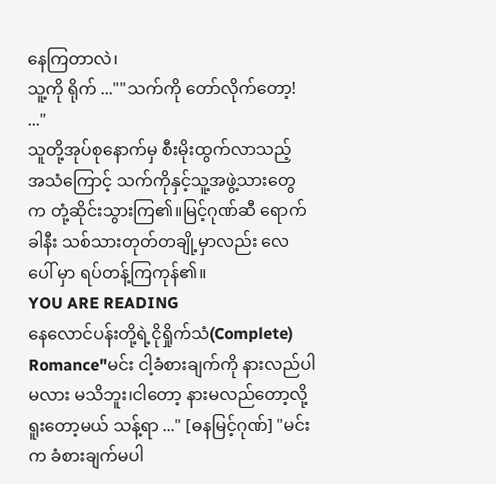နေကြတာလဲ၊
သူ့ကို ရိုက် ...""သက်ကို တော်လိုက်တော့! ..."
သူတို့အုပ်စုနောက်မှ စီးမိုးထွက်လာသည့်
အသံကြောင့် သက်ကိုနှင့်သူ့အဖွဲ့သားတွေ
က တုံ့ဆိုင်းသွားကြ၏။မြင့်ဂုဏ်ဆီ ရောက်
ခါနီး သစ်သားတုတ်တချို့မှာလည်း လေ
ပေါ် မှာ ရပ်တန့်ကြကုန်၏။
YOU ARE READING
နေလောင်ပန်းတို့ရဲ့ငိုရှိုက်သံ(Complete)
Romance"မင်း ငါ့ခံစားချက်ကို နားလည်ပါမလား မသိဘူး၊ငါတော့ နားမလည်တော့လို့ ရူးတော့မယ် သန့်ရာ ..." [ဓနမြင့်ဂုဏ်] "မင်းက ခံစားချက်မပါ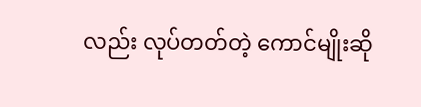လည်း လုပ်တတ်တဲ့ ကောင်မျိုးဆို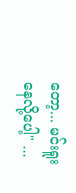တော့... မင်းရူးနေလို့ပေါ့" ...